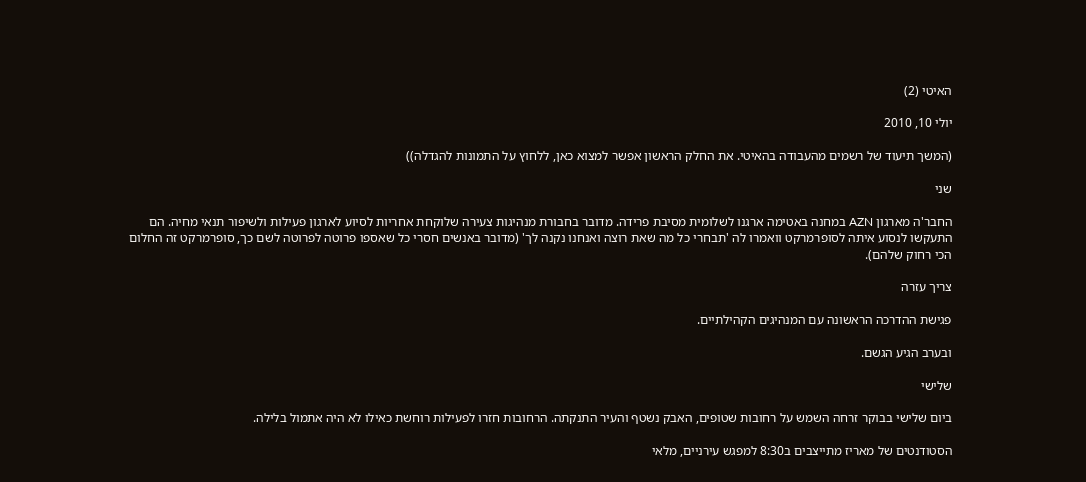האיטי (2)

יולי 10, 2010

(המשך תיעוד של רשמים מהעבודה בהאיטי. את החלק הראשון אפשר למצוא כאן, ללחוץ על התמונות להגדלה))

שני

החבר'ה מארגון AZN במחנה באטימה ארגנו לשלומית מסיבת פרידה. מדובר בחבורת מנהיגות צעירה שלוקחת אחריות לסיוע לארגון פעילות ולשיפור תנאי מחיה. הם התעקשו לנסוע איתה לסופרמרקט וואמרו לה 'תבחרי כל מה שאת רוצה ואנחנו נקנה לך' (מדובר באנשים חסרי כל שאספו פרוטה לפרוטה לשם כך, סופרמרקט זה החלום הכי רחוק שלהם).

צריך עזרה

פגישת ההדרכה הראשונה עם המנהיגים הקהילתיים.

ובערב הגיע הגשם.

שלישי

ביום שלישי בבוקר זרחה השמש על רחובות שטופים, האבק נשטף והעיר התנקתה. הרחובות חזרו לפעילות רוחשת כאילו לא היה אתמול בלילה.

הסטודנטים של מאריז מתייצבים ב8:30 למפגש עירניים, מלאי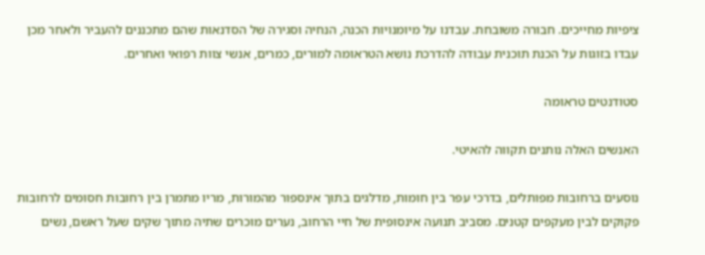ציפיות מחייכים. חבורה משובחת. עבדנו על מיומנויות הכנה, הנחיה וסגירה של הסדנאות שהם מתכננים להעביר ולאחר מכן עבדו בזוגות על הכנת תוכנית עבודה להדרכת נושא הטראומה למורים, כמרים, אנשי צוות רפואי ואחרים.

סטודנטים טראומה

האנשים האלה נותנים תקווה להאיטי.

נוסעים ברחובות מפותלים, בדרכי עפר בין חומות, מדלגים בתוך אינספור מהמורות, מריו מתמרן בין רחובות חסומים לרחובות פקוקים לבין מעקפים קטנים. מסביב תנועה אינסופית של חיי הרחוב, נערים מוכרים שתיה מתוך שקים שעל ראשם, נשים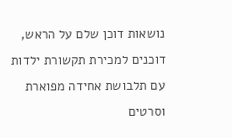נושאות דוכן שלם על הראש, דוכנים למכירת תקשורת ילדות עם תלבושת אחידה מפוארת וסרטים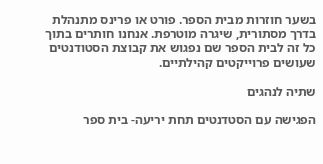בשער חוזרות מבית הספר. פורט או פרינס מתנהלת בדרך מסתורית, שיגרה מוטרפת. אנחנו חותרים בתוך כל זה לבית הספר שם נפגוש את קבוצת הסטודנטים שעושים פרוייקטים קהילתיים.

שתיה לנהגים

הפגישה עם הסטדנטים תחת יריעה- בית ספר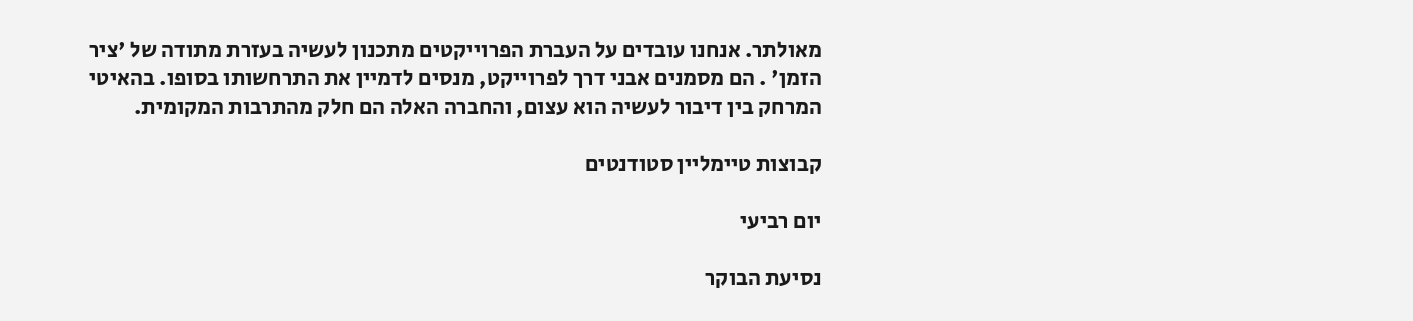מאולתר. אנחנו עובדים על העברת הפרוייקטים מתכנון לעשיה בעזרת מתודה של 'ציר הזמן' . הם מסמנים אבני דרך לפרוייקט, מנסים לדמיין את התרחשותו בסופו. בהאיטי המרחק בין דיבור לעשיה הוא עצום, והחברה האלה הם חלק מהתרבות המקומית.

קבוצות טיימליין סטודנטים

יום רביעי

נסיעת הבוקר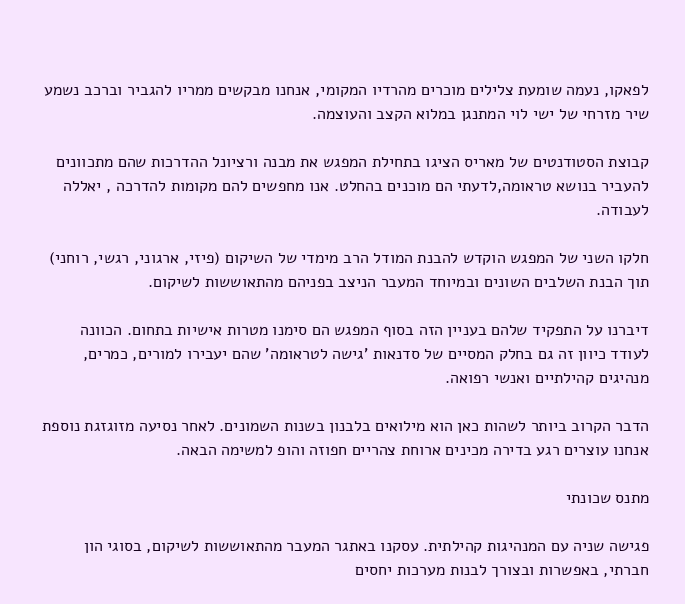לפאקו, נעמה שומעת צלילים מוכרים מהרדיו המקומי, אנחנו מבקשים ממריו להגביר וברכב נשמע שיר מזרחי של ישי לוי המתנגן במלוא הקצב והעוצמה.

קבוצת הסטודנטים של מאריס הציגו בתחילת המפגש את מבנה ורציונל ההדרכות שהם מתכוונים להעביר בנושא טראומה,לדעתי הם מוכנים בהחלט. אנו מחפשים להם מקומות להדרכה , יאללה לעבודה.

חלקו השני של המפגש הוקדש להבנת המודל הרב מימדי של השיקום (פיזי, ארגוני, רגשי, רוחני) תוך הבנת השלבים השונים ובמיוחד המעבר הניצב בפניהם מהתאוששות לשיקום.

דיברנו על התפקיד שלהם בעניין הזה בסוף המפגש הם סימנו מטרות אישיות בתחום. הכוונה לעודד כיוון זה גם בחלק המסיים של סדנאות 'גישה לטראומה' שהם יעבירו למורים, כמרים, מנהיגים קהילתיים ואנשי רפואה.

הדבר הקרוב ביותר לשהות כאן הוא מילואים בלבנון בשנות השמונים. לאחר נסיעה מזוגזגת נוספת אנחנו עוצרים רגע בדירה מכינים ארוחת צהריים חפוזה והופ למשימה הבאה.

מתנס שכונתי

פגישה שניה עם המנהיגות קהילתית. עסקנו באתגר המעבר מהתאוששות לשיקום, בסוגי הון חברתי, באפשרות ובצורך לבנות מערכות יחסים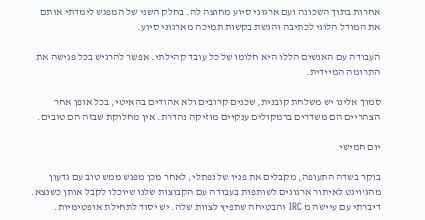אחרות בתוך השכונה ועם ארגוני סיוע מחוצה לה. בחלק השני של המפגש לימדתי אותם את המודל הלוגי לכתיבה והגשת בקשות תמיכה מארגוני סיוע.

העבודה עם האנשים הללו היא חלומו של כל עובד קהילתי. אפשר להרגיש בכל פגישה את התרומה המיידית.

סמוך אלינו יש משלחת קובנית, שכנים קרובים ולא אהודים בהאיטי, בכל אופן אחר הצהריים הם משדרים ברמקולים ענקיים מוזיקה נהדרת. אין מחלוקת שבזה הם טובים.

יום חמישי

בוקר בשדה התעופה, מקבלים את פניו של נפתלי, לאחר מכן מפגש ממש טוב עם גדעון מהג'וינט לאיתור ארגונים לשותפות בעבודה עם הקבוצות שלנו שיוכלו לקבל אותן כשנצא. דיברתי עם עיישה מ IRC והבטיחה שתפיץ לצוות שלה. יש יסוד לתחילת אופטימיות.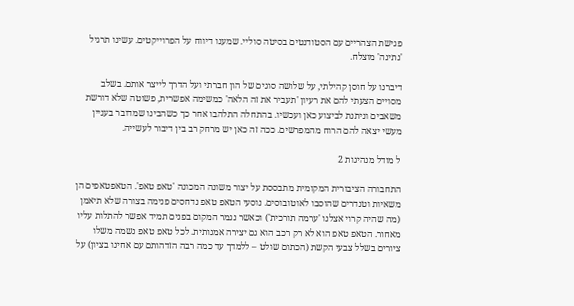פגישת הצהריים עם הסטודנטים בסיטה סוליי. שמענו דיווח על הפרוייקטים. עשינו תרגיל 'נתינה' מוצלח.

דיברנו על חוסן קהילתי, על שלושה סוגים של הון חברתי ועל הדרך לייצר אותם. בשלב מסויים הצעתי להם את רעיון 'תעביר את זה הלאה' כמשימה אפשרית, פשוטה שלא דורשת משאבים וניתנת לביצוע כאן ועכשיו. בהתחלה התלהבו אחר כך כשהבינו שמדובר בעניין מעשי יצאה להם הרוח מהמפרשים. ככה זה כאן יש מרחק רב בין דיבור לעשייה.

ל מודל מנהיגות 2

התחבורה הציבורית המקומית מתבססת על יצור משונה המכונה 'טאפ טאפ'. הטאפטאפים הן משאיות וטנדרים שהוסבו לאוטובוסים. נוסעי הטאפ טאפ נדחסים פנימה בצורה שלא תיאמן (מה שהיה קרוי אצלנו 'ערמה תורכית') וכאשר נגמר המקום בפנים תמיד אפשר להתלות עליו מאחור. הטאפ טאפ הוא לא רק רכב הוא גם יצירה אמנותית. לכל טאפ טאפ נשמה משלו ציורים בשלל צבעי הקשת (הכתום שולט – ללמדך עד כמה רבה הזדהותם עם אחינו בציון) על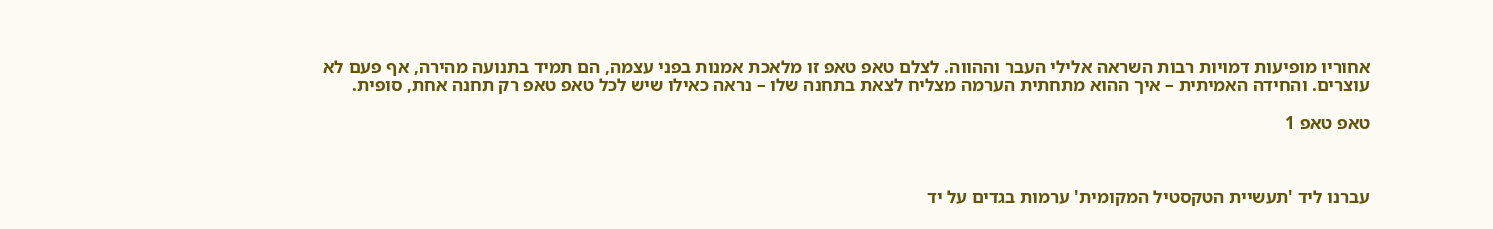אחוריו מופיעות דמויות רבות השראה אלילי העבר וההווה. לצלם טאפ טאפ זו מלאכת אמנות בפני עצמה, הם תמיד בתנועה מהירה, אף פעם לא עוצרים. והחידה האמיתית – איך ההוא מתחתית הערמה מצליח לצאת בתחנה שלו – נראה כאילו שיש לכל טאפ טאפ רק תחנה אחת, סופית.

טאפ טאפ 1



עברנו ליד 'תעשיית הטקסטיל המקומית' ערמות בגדים על יד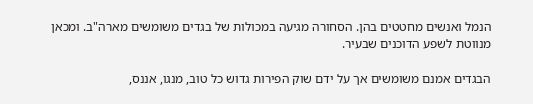הנמל ואנשים מחטטים בהן. הסחורה מגיעה במכולות של בגדים משומשים מארה"ב. ומכאן מנווטת לשפע הדוכנים שבעיר.

הבגדים אמנם משומשים אך על ידם שוק הפירות גדוש כל טוב, מנגו, אננס,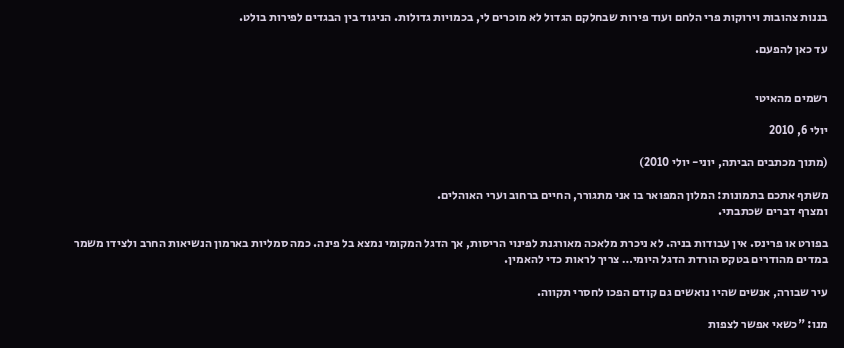בננות צהובות וירוקות פרי הלחם ועוד פירות שבחלקם הגדול לא מוכרים לי, בכמויות גדולות. הניגוד בין הבגדים לפירות בולט.

עד כאן להפעם.


רשמים מהאיטי

יולי 6, 2010

(מתוך מכתבים הביתה, יוני- יולי 2010)

משתף אתכם בתמונות: המלון המפואר בו אני מתגורר, החיים ברחוב וערי האוהלים.
ומצרף דברים שכתבתי.

בפורט או פרינס. אין עבודות בניה. לא ניכרת מלאכה מאורגנת לפינוי הריסות, אך הדגל המקומי נמצא בל פינה. כמה סמליות בארמון הנשיאות החרב ולצידו משמר במדים מהודרים בטקס הורדת הדגל היומי… צריך לראות כדי להאמין.

עיר שבורה, אנשים שהיו נואשים גם קודם הפכו לחסרי תקווה.

מנו: "כשאי אפשר לצפות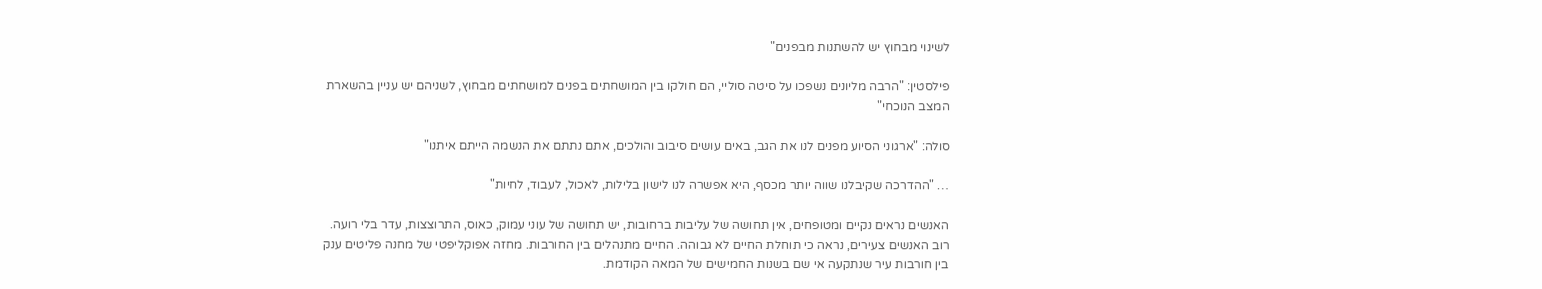לשינוי מבחוץ יש להשתנות מבפנים"

פילסטין: "הרבה מליונים נשפכו על סיטה סוליי, הם חולקו בין המושחתים בפנים למושחתים מבחוץ, לשניהם יש עניין בהשארת המצב הנוכחי"

סולה: "ארגוני הסיוע מפנים לנו את הגב, באים עושים סיבוב והולכים, אתם נתתם את הנשמה הייתם איתנו"

… "ההדרכה שקיבלנו שווה יותר מכסף, היא אפשרה לנו לישון בלילות, לאכול, לעבוד, לחיות"

האנשים נראים נקיים ומטופחים, אין תחושה של עליבות ברחובות, יש תחושה של עוני עמוק, כאוס, התרוצצות, עדר בלי רועה. רוב האנשים צעירים, נראה כי תוחלת החיים לא גבוהה. החיים מתנהלים בין החורבות. מחזה אפוקליפטי של מחנה פליטים ענק בין חורבות עיר שנתקעה אי שם בשנות החמישים של המאה הקודמת.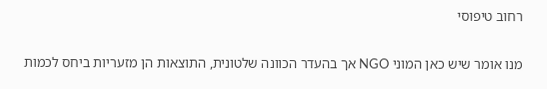רחוב טיפוסי

מנו אומר שיש כאן המוני NGO אך בהעדר הכוונה שלטונית, התוצאות הן מזעריות ביחס לכמות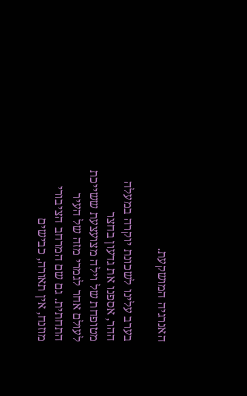האנרגיה המושקעת.

בערב עלינו לשכונת יוקרה במעלה ההר, אספנו את גדעון בחצר מטופחת של וילה מצועצעת ששייכת לעולם אחר לגמרי מזה של העיר התחתית. גם שם המרחב הציבורי מוזנח, אין תאורה, כבישים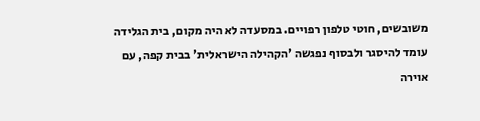משובשים, חוטי טלפון רפויים. במסעדה לא היה מקום, בית הגלידה עומד להיסגר ולבסוף נפגשה 'הקהילה הישראלית' בבית קפה, עם אוירה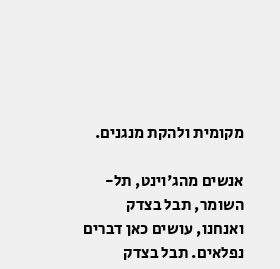מקומית ולהקת מנגנים.

אנשים מהג'וינט, תל-השומר, תבל בצדק ואנחנו, עושים כאן דברים נפלאים. תבל בצדק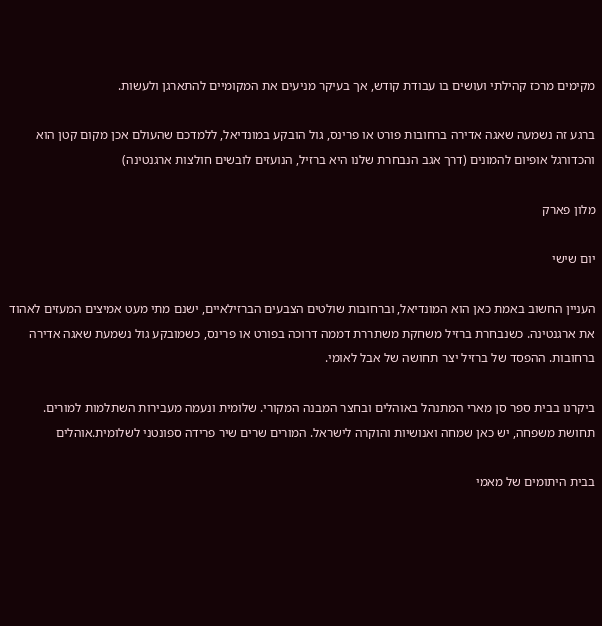מקימים מרכז קהילתי ועושים בו עבודת קודש, אך בעיקר מניעים את המקומיים להתארגן ולעשות.

ברגע זה נשמעה שאגה אדירה ברחובות פורט או פרינס, גול הובקע במונדיאל, ללמדכם שהעולם אכן מקום קטן הוא והכדורגל אופיום להמונים (דרך אגב הנבחרת שלנו היא ברזיל, הנועזים לובשים חולצות ארגנטינה)

מלון פארק

יום שישי

העניין החשוב באמת כאן הוא המונדיאל, וברחובות שולטים הצבעים הברזילאיים, ישנם מתי מעט אמיצים המעזים לאהוד את ארגנטינה. כשנבחרת ברזיל משחקת משתררת דממה דרוכה בפורט או פרינס, כשמובקע גול נשמעת שאגה אדירה ברחובות. ההפסד של ברזיל יצר תחושה של אבל לאומי.

ביקרנו בבית ספר סן מארי המתנהל באוהלים ובחצר המבנה המקורי. שלומית ונעמה מעבירות השתלמות למורים. תחושת משפחה, יש כאן שמחה ואנושיות והוקרה לישראל. המורים שרים שיר פרידה ספונטני לשלומית.אוהלים

בבית היתומים של מאמי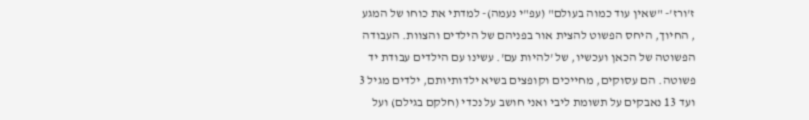ז'ורז'- "שאין עוד כמוה בעולם" (עפ"י נעמה)- למדתי את כוחו של המגע , החיוך, היחס הפשוט להצית אור בפניהם של הילדים והצוות. העבודה הפשוטה של הכאן ועכשיו, של 'להיות עם'. עשינו עם הילדים עבודת יד פשוטה. הם עסוקים, מחייכים וקופצים בשיא ילדותיותם, ילדים מגיל 3 ועד 13 נאבקים על תשומת ליבי ואני חושב על נכדי (חלקם בגילם) ועל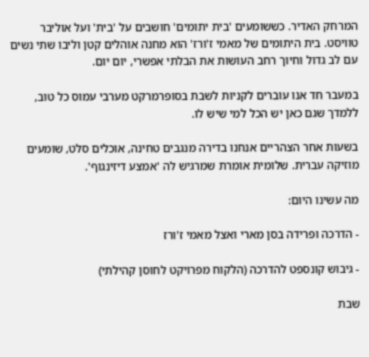המרחק האדיר. כששומעים 'בית יתומים' חושבים על 'בית' ועל אוליבר טוויסט. בית היתומים של מאמי ז'ורז' הוא מחנה אוהלים קטן וליבו שתי נשים עם לב גדול וחיוך רחב העושות את הבלתי אפשרי, יום יום.

במעבר חד אנו עוברים לקניות לשבת בסופרמרקט מערבי עמוס כל טוב, ללמדך שגם כאן יש הכל למי שיש לו.

בשעות אחר הצהריים אנחנו בדירה מנגבים טחינה, אוכלים סלט, שומעים מוזיקה עברית. שלומית אומרת שמרגיש לה 'אמצע דיזינגוף'.

מה עשינו היום:

- הדרכה ופרידה בסן מארי ואצל מאמי ז'ורז

- גיבוש קונספט להדרכה (הלקוח מפרויקט לחוסן קהילתי)

שבת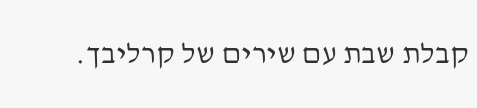קבלת שבת עם שירים של קרליבך.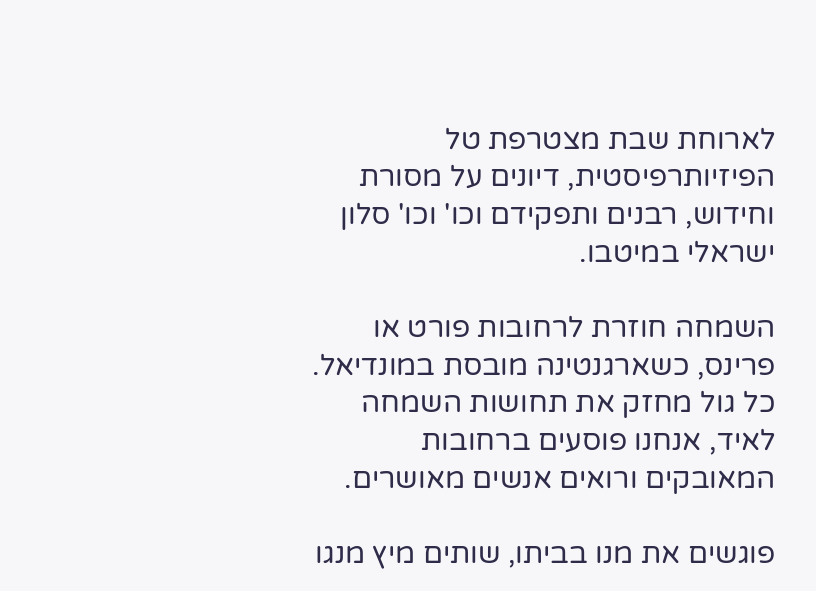לארוחת שבת מצטרפת טל הפיזיותרפיסטית, דיונים על מסורת וחידוש, רבנים ותפקידם וכו' וכו' סלון ישראלי במיטבו.

השמחה חוזרת לרחובות פורט או פרינס, כשארגנטינה מובסת במונדיאל. כל גול מחזק את תחושות השמחה לאיד, אנחנו פוסעים ברחובות המאובקים ורואים אנשים מאושרים.

פוגשים את מנו בביתו, שותים מיץ מנגו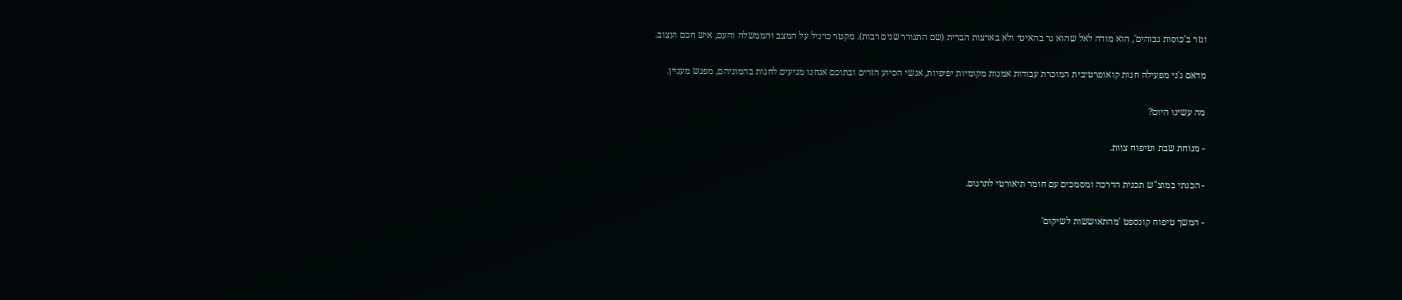וגזר ב'כוסות גבוהים', הוא מודה לאל שהוא גר בהאיטי ולא בארצות הברית (שם התגורר שנים רבות). מקטר כרגיל על המצב והממשלה והעם, איש חכם ועצוב.

מדאם ג'ני מפעילה חנות קואופרטיבית המוכרת עבודות אמנות מקומיות יפיפיות, אנשי הסיוע הזרים ובתוכם אנחנו מגיעים לחנות בהמוניהם, מפגש מעניין.

מה עשינו היום?

- מנוחת שבת וטיפוח צוות.

- הכנתי במוצ"ש תכנית הדרכה ומסמכים עם חומר תיאורטי לתרגום.

- המשך טיפוח קונספט 'מהתאוששות לשיקום'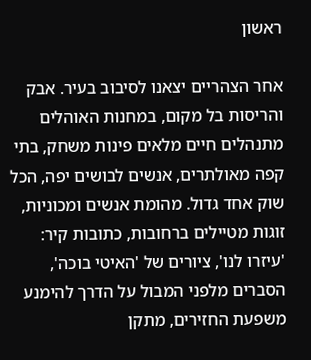ראשון

אחר הצהריים יצאנו לסיבוב בעיר. אבק והריסות בל מקום, במחנות האוהלים מתנהלים חיים מלאים פינות משחק, בתי קפה מאולתרים, אנשים לבושים יפה, הכל שוק אחד גדול. מהומת אנשים ומכוניות, זוגות מטיילים ברחובות, כתובות קיר: 'עיזרו לנו', ציורים של 'האיטי בוכה', הסברים מלפני המבול על הדרך להימנע משפעת החזירים, מתקן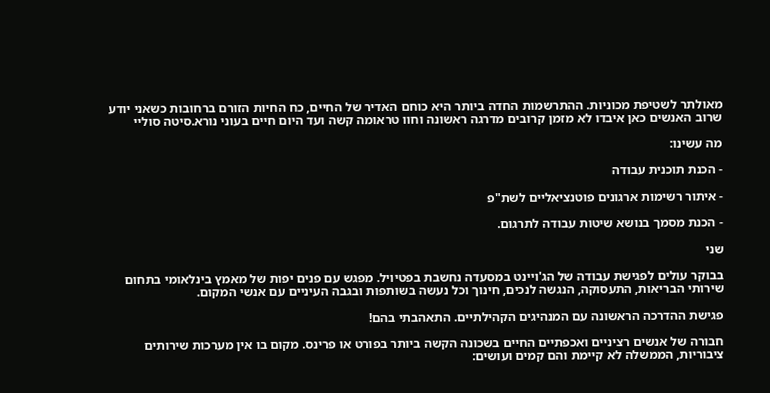מאולתר לשטיפת מכוניות. ההתרשמות החדה ביותר היא כוחם האדיר של החיים, כח החיות הזורם ברחובות כשאני יודע שרוב האנשים כאן איבדו לא מזמן קרובים מדרגה ראשונה וחוו טראומה קשה ועד היום חיים בעוני נורא.סיטה סוליי

מה עשינו:

- הכנת תוכנית עבודה

- איתור רשימות ארגונים פוטנציאליים לשת"פ

- הכנת מסמך בנושא שיטות עבודה לתרגום.

שני

בבוקר עולים לפגישת עבודה של הג'ויינט במסעדה נחשבת בפטיויל. מפגש עם פנים יפות של מאמץ בינלאומי בתחום שירותי הבריאות, התעסוקה, הנגשה לנכים, חינוך וכל נעשה בשותפות ובגבה העיניים עם אנשי המקום.

פגישת ההדרכה הראשונה עם המנהיגים הקהילתיים. התאהבתי בהם!

חבורה של אנשים רציניים ואכפתיים החיים בשכונה הקשה ביותר בפורט או פרינס. מקום בו אין מערכות שירותים ציבוריות, הממשלה לא קיימת והם קמים ועושים: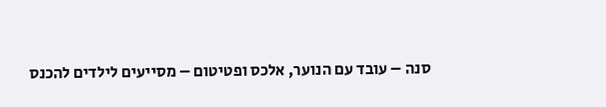סנה – עובד עם הנוער, אלכס ופטיטום – מסייעים לילדים להכנס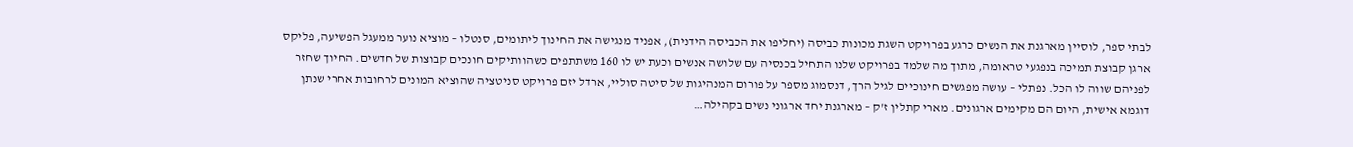לבתי ספר, לוסיין מארגנת את הנשים כרגע בפרויקט השגת מכונות כביסה (יחליפו את הכביסה הידנית), אפניד מנגישה את החינוך ליתומים, סנטלו – מוציא נוער ממעגל הפשיעה, פליקס ארגן קבוצת תמיכה בנפגעי טראומה, מתוך מה שלמד בפרויקט שלנו התחיל בכנסיה עם שלושה אנשים וכעת יש לו 160 משתתפים כשהוותיקים חונכים קבוצות של חדשים. החיוך שחזר לפניהם שווה לו הכל. נפתלי – עושה מפגשים חינוכיים לגיל הרך, דנסמוג מספר על פורום המנהיגות של סיטה סוליי, ארדל יזם פרויקט סניטציה שהוציא המונים לרחובות אחרי שנתן דוגמא אישית, היום הם מקימים ארגונים. מארי קתלין ז'ק – מארגנת יחד ארגוני נשים בקהילה…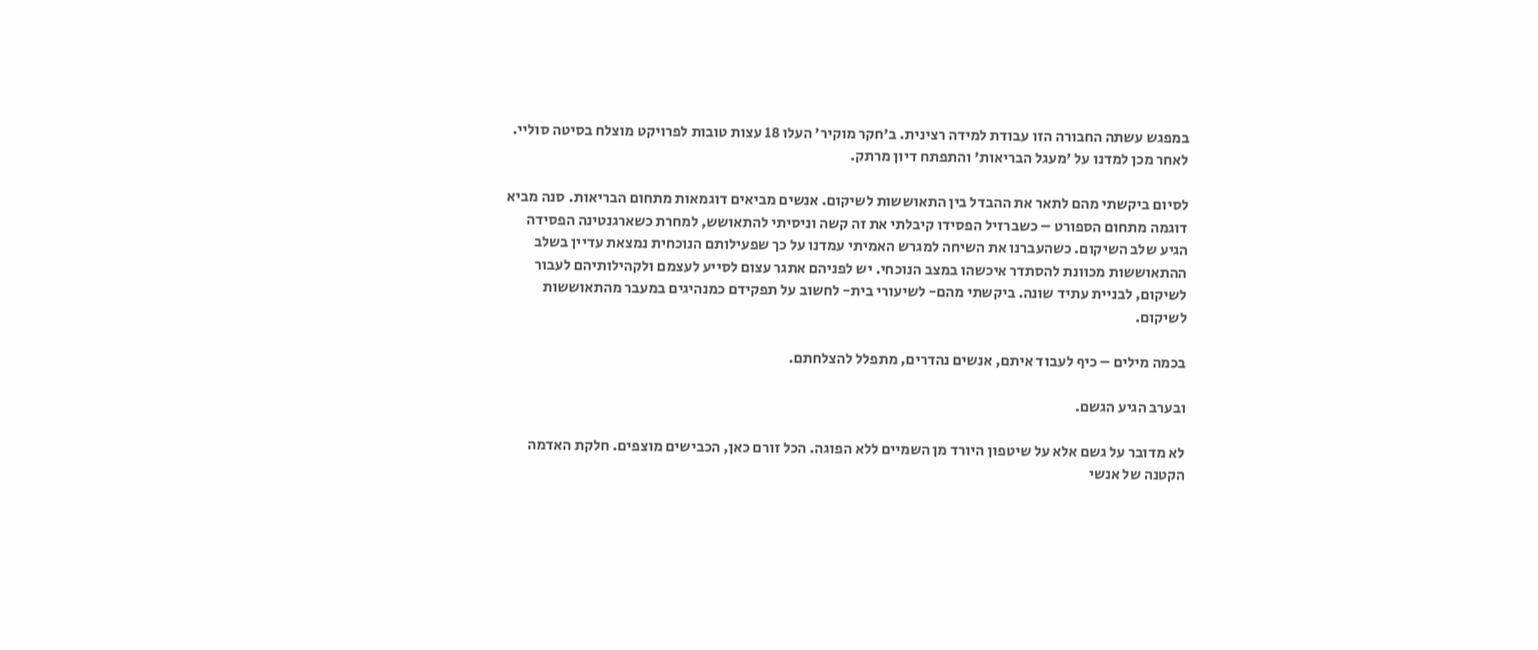במפגש עשתה החבורה הזו עבודת למידה רצינית. ב'חקר מוקיר' העלו 18 עצות טובות לפרויקט מוצלח בסיטה סוליי. לאחר מכן למדנו על 'מעגל הבריאות' והתפתח דיון מרתק.

לסיום ביקשתי מהם לתאר את ההבדל בין התאוששות לשיקום. אנשים מביאים דוגמאות מתחום הבריאות. סנה מביא דוגמה מתחום הספורט – כשברזיל הפסידו קיבלתי את זה קשה וניסיתי להתאושש, למחרת כשארגנטינה הפסידה הגיע שלב השיקום. כשהעברנו את השיחה למגרש האמיתי עמדנו על כך שפעילותם הנוכחית נמצאת עדיין בשלב ההתאוששות מכוונת להסתדר איכשהו במצב הנוכחי. יש לפניהם אתגר עצום לסייע לעצמם ולקהילותיהם לעבור לשיקום, לבניית עתיד שונה. ביקשתי מהם- לשיעורי בית- לחשוב על תפקידם כמנהיגים במעבר מהתאוששות לשיקום.

בכמה מילים – כיף לעבוד איתם, אנשים נהדרים, מתפלל להצלחתם.

ובערב הגיע הגשם.

לא מדובר על גשם אלא על שיטפון היורד מן השמיים ללא הפוגה. הכל זורם כאן, הכבישים מוצפים. חלקת האדמה הקטנה של אנשי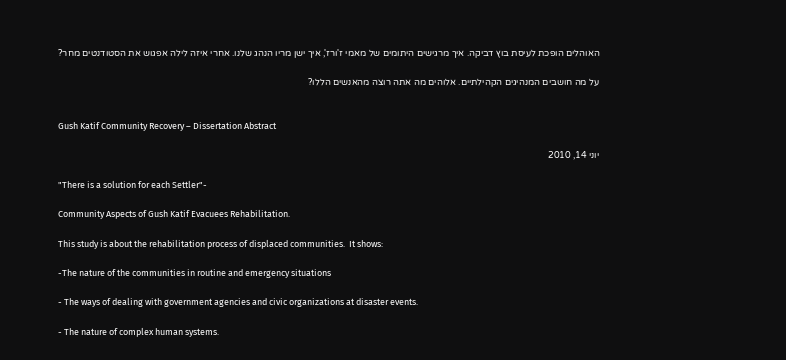האוהלים הופכת לעיסת בוץ דביקה. איך מרגישים היתומים של מאמי ז'ורז', איך ישן מריו הנהג שלנו. אחרי איזה לילה אפגוש את הסטודנטים מחר?

על מה חושבים המנהיגים הקהילתיים. אלוהים מה אתה רוצה מהאנשים הללו?


Gush Katif Community Recovery – Dissertation Abstract

יוני 14, 2010

"There is a solution for each Settler"-

Community Aspects of Gush Katif Evacuees Rehabilitation.

This study is about the rehabilitation process of displaced communities.  It shows:

-The nature of the communities in routine and emergency situations

- The ways of dealing with government agencies and civic organizations at disaster events.

- The nature of complex human systems.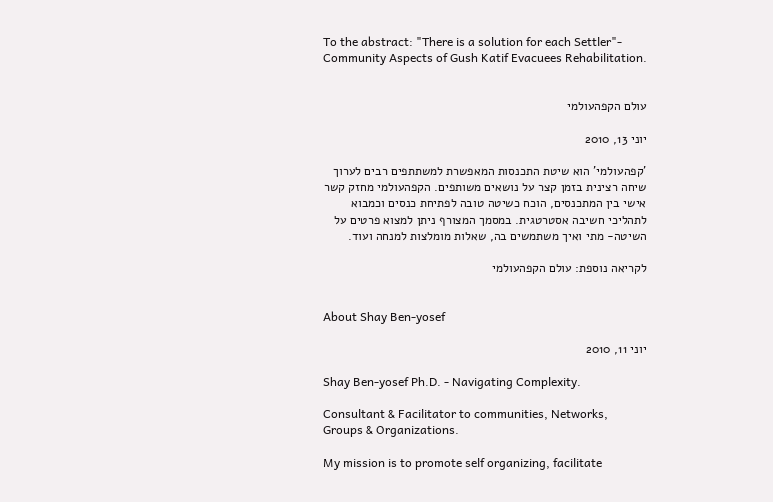To the abstract: "There is a solution for each Settler"- Community Aspects of Gush Katif Evacuees Rehabilitation.


עולם הקפהעולמי

יוני 13, 2010

'קפהעולמי' הוא שיטת התכנסות המאפשרת למשתתפים רבים לערוך שיחה רצינית בזמן קצר על נושאים משותפים. הקפהעולמי מחזק קשר אישי בין המתכנסים, הוכח כשיטה טובה לפתיחת כנסים וכמבוא לתהליכי חשיבה אסטרטגית. במסמך המצורף ניתן למצוא פרטים על השיטה- מתי ואיך משתמשים בה, שאלות מומלצות למנחה ועוד.

לקריאה נוספת: עולם הקפהעולמי


About Shay Ben-yosef

יוני 11, 2010

Shay Ben-yosef Ph.D. - Navigating Complexity.

Consultant & Facilitator to communities, Networks, Groups & Organizations.

My mission is to promote self organizing, facilitate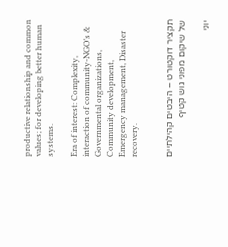productive relationship and common values; for developing better human systems.

Era of interest: Complexity, interaction of community-NGO’s & Governmental organizations, Community development, Emergency management, Disaster recovery.


תקציר דוקטורט – היבטים קהילתיים של שיקום מפוני גוש קטיף

יוני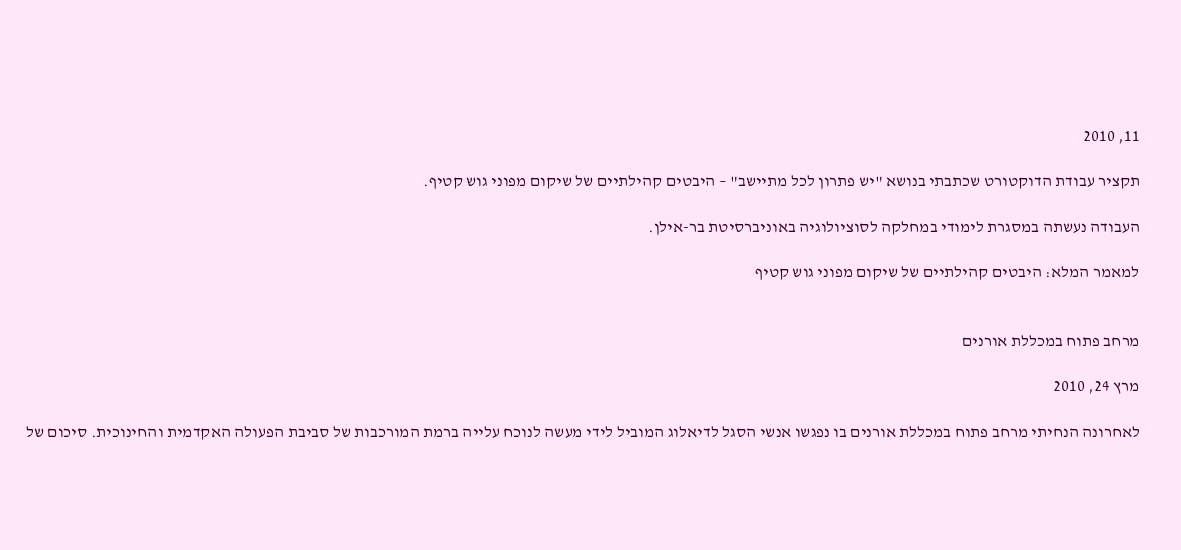11, 2010

תקציר עבודת הדוקטורט שכתבתי בנושא "יש פתרון לכל מתיישב" – היבטים קהילתיים של שיקום מפוני גוש קטיף.

העבודה נעשתה במסגרת לימודי במחלקה לסוציולוגיה באוניברסיטת בר-אילן.

למאמר המלא: היבטים קהילתיים של שיקום מפוני גוש קטיף


מרחב פתוח במכללת אורנים

מרץ 24, 2010

לאחרונה הנחיתי מרחב פתוח במכללת אורנים בו נפגשו אנשי הסגל לדיאלוג המוביל לידי מעשה לנוכח עלייה ברמת המורכבות של סביבת הפעולה האקדמית והחינוכית. סיכום של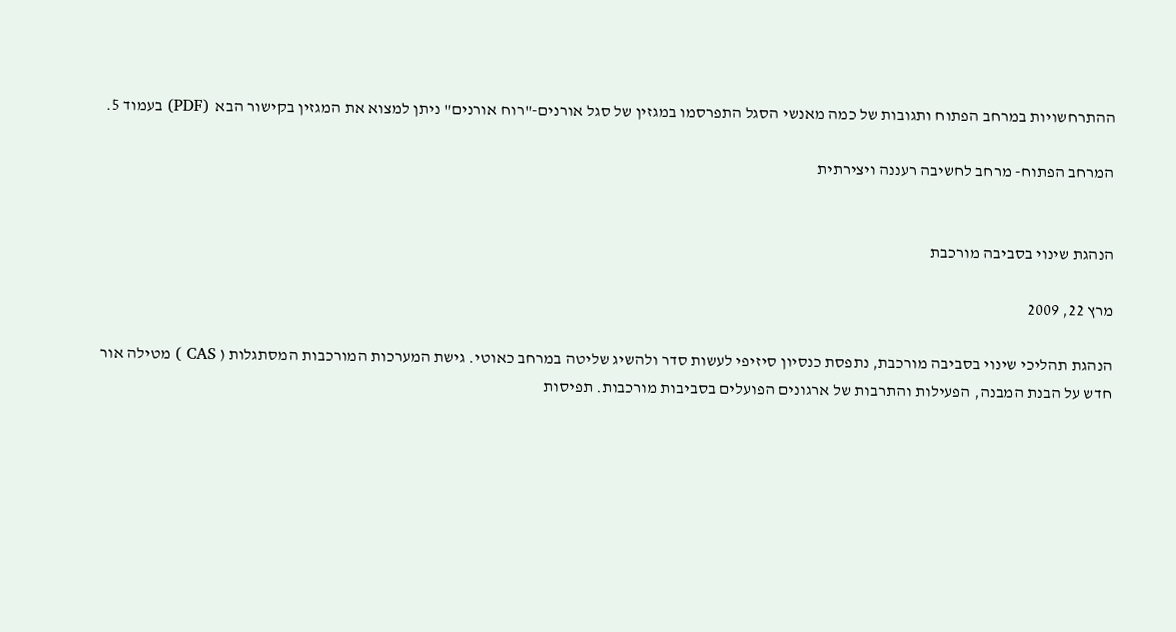ההתרחשויות במרחב הפתוח ותגובות של כמה מאנשי הסגל התפרסמו במגזין של סגל אורנים-"רוח אורנים" ניתן למצוא את המגזין בקישור הבא  (PDF) בעמוד 5.

המרחב הפתוח- מרחב לחשיבה רעננה ויצירתית


הנהגת שינוי בסביבה מורכבת

מרץ 22, 2009

הנהגת תהליכי שינוי בסביבה מורכבת, נתפסת כנסיון סיזיפי לעשות סדר ולהשיג שליטה במרחב כאוטי. גישת המערכות המורכבות המסתגלות ( CAS ) מטילה אור חדש על הבנת המבנה, הפעילות והתרבות של ארגונים הפועלים בסביבות מורכבות. תפיסות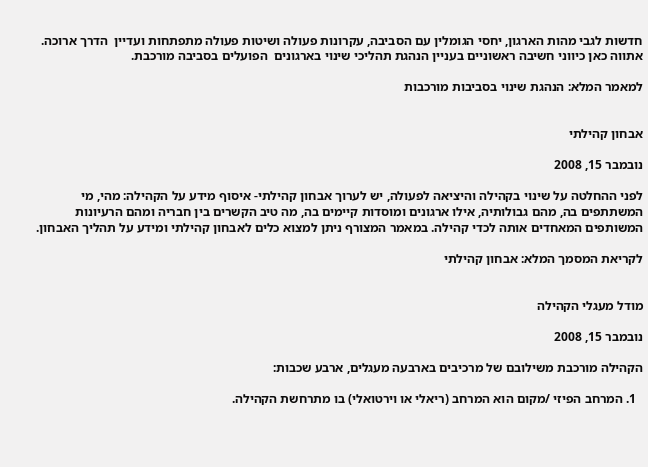חדשות לגבי מהות הארגון, יחסי הגומלין עם הסביבה, עקרונות פעולה ושיטות פעולה מתפתחות ועדיין  הדרך ארוכה. אתווה כאן כיווני חשיבה ראשוניים בעניין הנהגת תהליכי שינוי בארגונים  הפועלים בסביבה מורכבת.

למאמר המלא: הנהגת שינוי בסביבות מורכבות


אבחון קהילתי

נובמבר 15, 2008

לפני ההחלטה על שינוי בקהילה והיציאה לפעולה, יש לערוך אבחון קהילתי- איסוף מידע על הקהילה: מהי, מי המשתתפים בה, מהם גבולותיה, אילו ארגונים ומוסדות קיימים בה, מה טיב הקשרים בין חבריה ומהם הרעיונות המשותפים המאחדים אותה לכדי קהילה. במאמר המצורף ניתן למצוא כלים לאבחון קהילתי ומידע על תהליך האבחון.

לקריאת המסמך המלא: אבחון קהילתי


מודל מעגלי הקהילה

נובמבר 15, 2008

הקהילה מורכבת משילובם של מרכיבים בארבעה מעגלים, ארבע שכבות:

  1. המרחב הפיזי /מקום הוא המרחב (ריאלי או וירטואלי) בו מתרחשת הקהילה.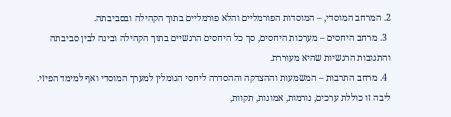2. המרחב המוסדי, – המוסדות הפורמליים והלא פורמליים בתוך הקהילה ובסביבתה.
  3. מרחב היחסים – מערכות היחסים, סך כל היחסים הרגשיים בתוך הקהילה ובינה לבין סביבתה והתגובות הרגשיות שהיא מעוררת.
  4. מרחב התרבות – המשמעות וההצדקה וההסדרה ליחסי הגומלין למערך המוסדי ואף למימד הפיזי. ליבה זו כוללת ערכים, נורמות, אמונות, תקוות,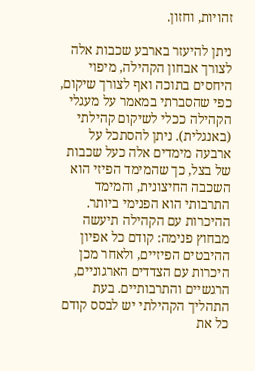זהויות, וחזון.

ניתן להיעזר בארבע שכבות אלה לצורך אבחון הקהילה, מיפוי היחסים בתוכה ואף לצורך שיקום, כפי שהסברתי במאמר על מעגלי הקהילה ככלי לשיקום קהילתי  (באנגלית). ניתן להסתכל על ארבעה מימדים אלה כעל שכבות של בצל, כך שהמימד הפיזי הוא השכבה החיצונית, והמימד התרבותי הוא הפנימי ביותר. ההיכרות עם הקהילה תיעשה מבחוץ פנימה: קודם כל אפיון ההיבטים הפיזיים, ולאחר מכן היכרות עם הצדדים הארגוניים, הרגשיים והתרבותיים. בעת התהליך הקהילתי יש לבסס קודם כל את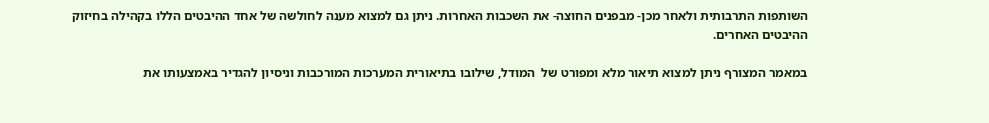השותפות התרבותית ולאחר מכן- מבפנים החוצה- את השכבות האחרות. ניתן גם למצוא מענה לחולשה של אחד ההיבטים הללו בקהילה בחיזוק ההיבטים האחרים.

במאמר המצורף ניתן למצוא תיאור מלא ומפורט של  המודל, שילובו בתיאורית המערכות המורכבות וניסיון להגדיר באמצעותו את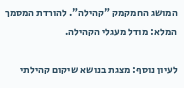המושג החמקמק "קהילה". להורדת המסמך המלא: מודל מעגלי הקהילה.

לעיון נוסף: מצגת בנושא שיקום קהילתי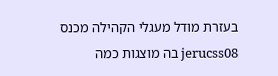בעזרת מודל מעגלי הקהילה מכנס jerucss08 בה מוצגות כמה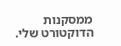ממסקנות הדוקטורט שלי.